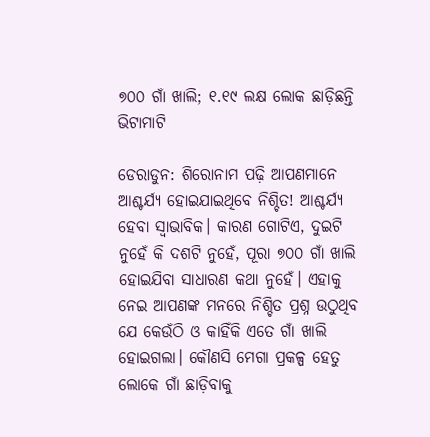୭୦୦ ଗାଁ ଖାଲି; ୧.୧୯ ଲକ୍ଷ ଲୋକ ଛାଡ଼ିଛନ୍ତି ଭିଟାମାଟି

ଡେରାଡୁନ: ଶିରୋନାମ ପଢ଼ି ଆପଣମାନେ ଆଶ୍ଚର୍ଯ୍ୟ ହୋଇଯାଇଥିବେ ନିଶ୍ଚିତ! ଆଶ୍ଚର୍ଯ୍ୟ ହେବା ସ୍ୱାଭାବିକ। କାରଣ ଗୋଟିଏ, ଦୁଇଟି ନୁହେଁ କି ଦଶଟି ନୁହେଁ, ପୂରା ୭୦୦ ଗାଁ ଖାଲି ହୋଇଯିବା ସାଧାରଣ କଥା ନୁହେଁ। ଏହାକୁ ନେଇ ଆପଣଙ୍କ ମନରେ ନିଶ୍ଚିତ ପ୍ରଶ୍ନ ଉଠୁଥିବ ଯେ କେଉଁଠି ଓ କାହିଁକି ଏତେ ଗାଁ ଖାଲି ହୋଇଗଲା। କୌଣସି ମେଗା ପ୍ରକଳ୍ପ ହେତୁ ଲୋକେ ଗାଁ ଛାଡ଼ିବାକୁ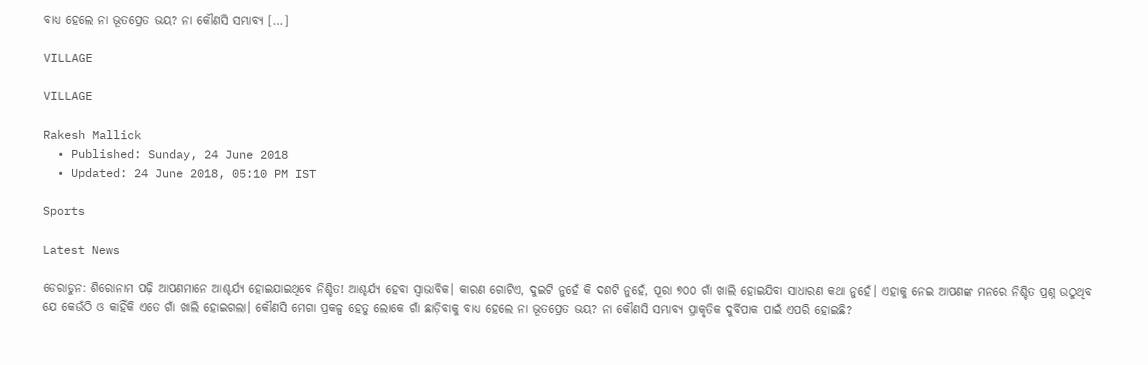ବାଧ୍ୟ ହେଲେ ନା ଭୂତପ୍ରେତ ଭୟ? ନା କୌଣସି ସମ୍ଭାବ୍ୟ […]

VILLAGE

VILLAGE

Rakesh Mallick
  • Published: Sunday, 24 June 2018
  • Updated: 24 June 2018, 05:10 PM IST

Sports

Latest News

ଡେରାଡୁନ: ଶିରୋନାମ ପଢ଼ି ଆପଣମାନେ ଆଶ୍ଚର୍ଯ୍ୟ ହୋଇଯାଇଥିବେ ନିଶ୍ଚିତ! ଆଶ୍ଚର୍ଯ୍ୟ ହେବା ସ୍ୱାଭାବିକ। କାରଣ ଗୋଟିଏ, ଦୁଇଟି ନୁହେଁ କି ଦଶଟି ନୁହେଁ, ପୂରା ୭୦୦ ଗାଁ ଖାଲି ହୋଇଯିବା ସାଧାରଣ କଥା ନୁହେଁ। ଏହାକୁ ନେଇ ଆପଣଙ୍କ ମନରେ ନିଶ୍ଚିତ ପ୍ରଶ୍ନ ଉଠୁଥିବ ଯେ କେଉଁଠି ଓ କାହିଁକି ଏତେ ଗାଁ ଖାଲି ହୋଇଗଲା। କୌଣସି ମେଗା ପ୍ରକଳ୍ପ ହେତୁ ଲୋକେ ଗାଁ ଛାଡ଼ିବାକୁ ବାଧ୍ୟ ହେଲେ ନା ଭୂତପ୍ରେତ ଭୟ? ନା କୌଣସି ସମ୍ଭାବ୍ୟ ପ୍ରାକୃତିକ ଦୁର୍ବିପାକ ପାଇଁ ଏପରି ହୋଇଛି?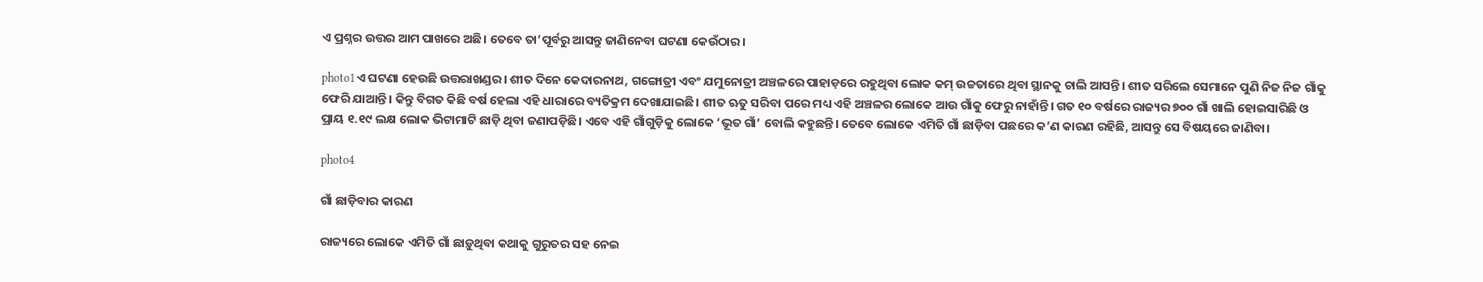ଏ ପ୍ରଶ୍ନର ଉତ୍ତର ଆମ ପାଖରେ ଅଛି। ତେବେ ତା’ପୂର୍ବରୁ ଆସନ୍ତୁ ଜାଣିନେବା ଘଟଣା କେଉଁଠାର।

photo1ଏ ଘଟଣା ହେଉଛି ଉତ୍ତରାଖଣ୍ଡର। ଶୀତ ଦିନେ କେଦାରନାଥ, ଗଙ୍ଗୋତ୍ରୀ ଏବଂ ଯମୁନୋତ୍ରୀ ଅଞ୍ଚଳରେ ପାହାଡ଼ରେ ରହୁଥିବା ଲୋକ କମ୍‌ ଉଚ୍ଚତାରେ ଥିବା ସ୍ଥାନକୁ ଚାଲି ଆସନ୍ତି। ଶୀତ ସରିଲେ ସେମାନେ ପୁଣି ନିଜ ନିଜ ଗାଁକୁ ଫେରି ଯାଆନ୍ତି। କିନ୍ତୁ ବିଗତ କିଛି ବର୍ଷ ହେଲା ଏହି ଧାରାରେ ବ୍ୟତିକ୍ରମ ଦେଖାଯାଇଛି। ଶୀତ ଋତୁ ସରିବା ପରେ ମଧ୍ୟ ଏହି ଅଞ୍ଚଳର ଲୋକେ ଆଉ ଗାଁକୁ ଫେରୁ ନାହାଁନ୍ତି। ଗତ ୧୦ ବର୍ଷରେ ରାଜ୍ୟର ୭୦୦ ଗାଁ ଖାଲି ହୋଇସାରିଛି ଓ ପ୍ରାୟ ୧.୧୯ ଲକ୍ଷ ଲୋକ ଭିଟାମାଟି ଛାଡ଼ି ଥିବା ଜଣାପଡ଼ିଛି। ଏବେ ଏହି ଗାଁଗୁଡ଼ିକୁ ଲୋକେ ‘ଭୂତ ଗାଁ’ ବୋଲି କହୁଛନ୍ତି। ତେବେ ଲୋକେ ଏମିତି ଗାଁ ଛାଡ଼ିବା ପଛରେ କ’ଣ କାରଣ ରହିଛି, ଆସନ୍ତୁ ସେ ବିଷୟରେ ଜାଣିବା।

photo4

ଗାଁ ଛାଡ଼ିବାର କାରଣ

ରାଜ୍ୟରେ ଲୋକେ ଏମିତି ଗାଁ ଛାଡ଼ୁଥିବା କଥାକୁ ଗୁରୁତର ସହ ନେଇ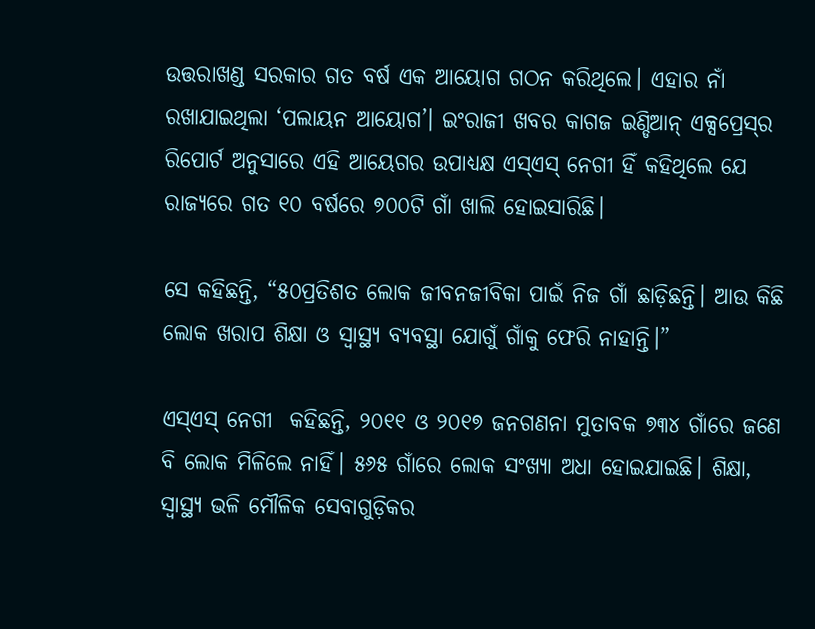ଉତ୍ତରାଖଣ୍ଡ ସରକାର ଗତ ବର୍ଷ ଏକ ଆୟୋଗ ଗଠନ କରିଥିଲେ। ଏହାର ନାଁ ରଖାଯାଇଥିଲା ‘ପଲାୟନ ଆୟୋଗ’। ଇଂରାଜୀ ଖବର କାଗଜ ଇଣ୍ଡିଆନ୍‌ ଏକ୍ସପ୍ରେସ୍‌ର ରିପୋର୍ଟ ଅନୁସାରେ ଏହି ଆୟେଗର ଉପାଧ୍ୟକ୍ଷ ଏସ୍‌ଏସ୍‌ ନେଗୀ ହିଁ କହିଥିଲେ ଯେ ରାଜ୍ୟରେ ଗତ ୧୦ ବର୍ଷରେ ୭୦୦ଟି ଗାଁ ଖାଲି ହୋଇସାରିଛି।

ସେ କହିଛନ୍ତି, “୫୦ପ୍ରତିଶତ ଲୋକ ଜୀବନଜୀବିକା ପାଇଁ ନିଜ ଗାଁ ଛାଡ଼ିଛନ୍ତି। ଆଉ କିଛି ଲୋକ ଖରାପ ଶିକ୍ଷା ଓ ସ୍ୱାସ୍ଥ୍ୟ ବ୍ୟବସ୍ଥା ଯୋଗୁଁ ଗାଁକୁ ଫେରି ନାହାନ୍ତି।”

ଏସ୍‌ଏସ୍‌ ନେଗୀ  କହିଛନ୍ତି, ୨୦୧୧ ଓ ୨୦୧୭ ଜନଗଣନା ମୁତାବକ ୭୩୪ ଗାଁରେ ଜଣେ ବି ଲୋକ ମିଳିଲେ ନାହିଁ। ୫୬୫ ଗାଁରେ ଲୋକ ସଂଖ୍ୟା ଅଧା ହୋଇଯାଇଛି। ଶିକ୍ଷା, ସ୍ୱାସ୍ଥ୍ୟ ଭଳି ମୌଳିକ ସେବାଗୁଡ଼ିକର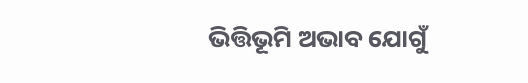ଭିତ୍ତିଭୂମି ଅଭାବ ଯୋଗୁଁ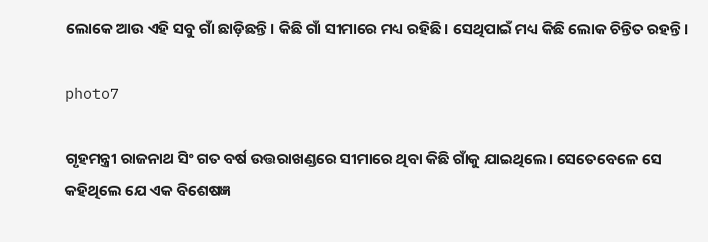ଲୋକେ ଆଉ ଏହି ସବୁ ଗାଁ ଛାଡ଼ିଛନ୍ତି। କିଛି ଗାଁ ସୀମାରେ ମଧ୍ୟ ରହିଛି। ସେଥିପାଇଁ ମଧ୍ୟ କିଛି ଲୋକ ଚିନ୍ତିତ ରହନ୍ତି।

photo7

ଗୃହମନ୍ତ୍ରୀ ରାଜନାଥ ସିଂ ଗତ ବର୍ଷ ଉତ୍ତରାଖଣ୍ଡରେ ସୀମାରେ ଥିବା କିଛି ଗାଁକୁ ଯାଇଥିଲେ। ସେତେବେଳେ ସେ କହିଥିଲେ ଯେ ଏକ ବିଶେଷଜ୍ଞ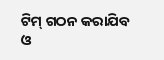ଟିମ୍ ଗଠନ କରାଯିବ ଓ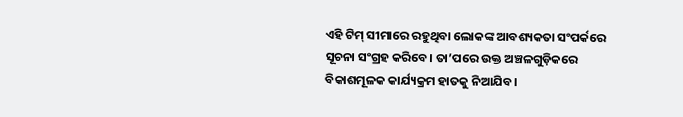ଏହି ଟିମ୍ ସୀମାରେ ରହୁଥିବା ଲୋକଙ୍କ ଆବଶ୍ୟକତା ସଂପର୍କରେ ସୂଚନା ସଂଗ୍ରହ କରିବେ। ତା’ପରେ ଉକ୍ତ ଅଞ୍ଚଳଗୁଡ଼ିକରେ ବିକାଶମୂଳକ କାର୍ଯ୍ୟକ୍ରମ ହାତକୁ ନିଆଯିବ।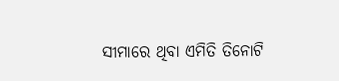ସୀମାରେ ଥିବା ଏମିତି ତିନୋଟି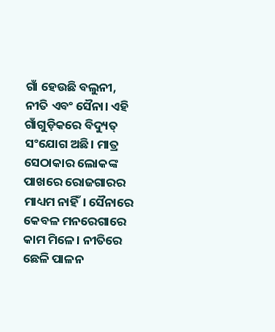ଗାଁ ହେଉଛି ବଲୁନୀ, ନୀତି ଏବଂ ସୈନା। ଏହି ଗାଁଗୁଡ଼ିକରେ ବିଦ୍ୟୁତ୍ ସଂଯୋଗ ଅଛି। ମାତ୍ର ସେଠାକାର ଲୋକଙ୍କ ପାଖରେ ରୋଜଗାରର ମାଧ୍ୟମ ନାହିଁ। ସୈନାରେ କେବଳ ମନରେଗାରେ କାମ ମିଳେ। ନୀତିରେ ଛେଳି ପାଳନ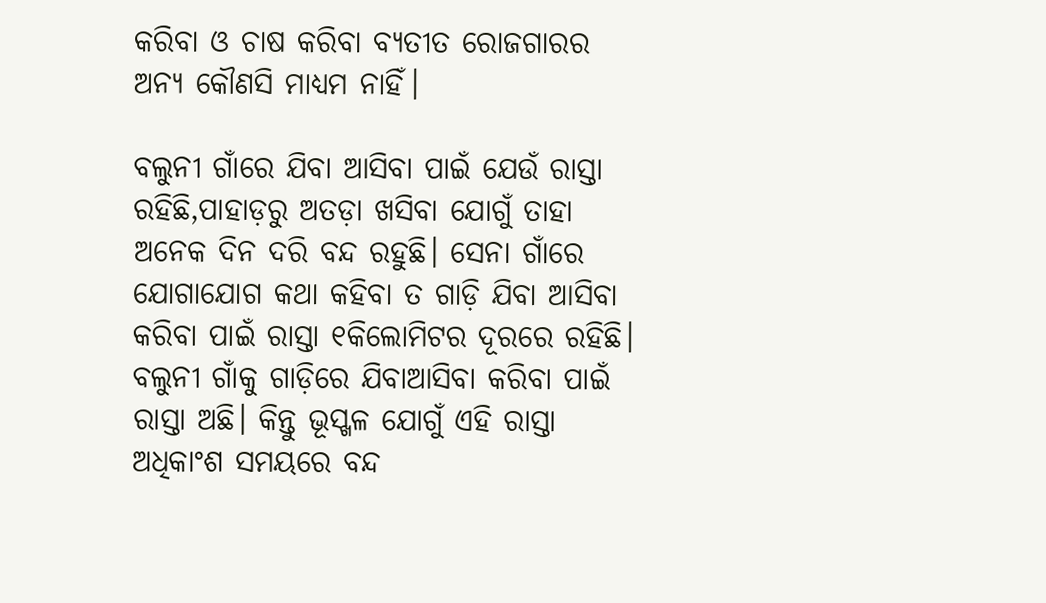କରିବା ଓ ଚାଷ କରିବା ବ୍ୟତୀତ ରୋଜଗାରର ଅନ୍ୟ କୌଣସି ମାଧ୍ୟମ ନାହିଁ।

ବଲୁନୀ ଗାଁରେ ଯିବା ଆସିବା ପାଇଁ ଯେଉଁ ରାସ୍ତା ରହିଛି,ପାହାଡ଼ରୁ ଅତଡ଼ା ଖସିବା ଯୋଗୁଁ ତାହା ଅନେକ ଦିନ ଦରି ବନ୍ଦ ରହୁଛି। ସେନା ଗାଁରେ ଯୋଗାଯୋଗ କଥା କହିବା ତ ଗାଡ଼ି ଯିବା ଆସିବା କରିବା ପାଇଁ ରାସ୍ତା ୧କିଲୋମିଟର ଦୂରରେ ରହିଛି। ବଲୁନୀ ଗାଁକୁ ଗାଡ଼ିରେ ଯିବାଆସିବା କରିବା ପାଇଁ ରାସ୍ତା ଅଛି। କିନ୍ତୁ ଭୂସ୍ଖଳ ଯୋଗୁଁ ଏହି ରାସ୍ତା ଅଧିକାଂଶ ସମୟରେ ବନ୍ଦ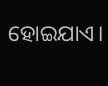ହୋଇଯାଏ।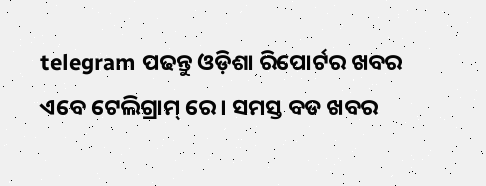telegram ପଢନ୍ତୁ ଓଡ଼ିଶା ରିପୋର୍ଟର ଖବର ଏବେ ଟେଲିଗ୍ରାମ୍ ରେ। ସମସ୍ତ ବଡ ଖବର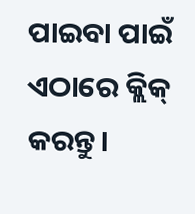ପାଇବା ପାଇଁ ଏଠାରେ କ୍ଲିକ୍ କରନ୍ତୁ।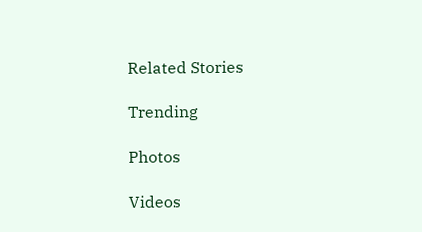Related Stories

Trending

Photos

Videos